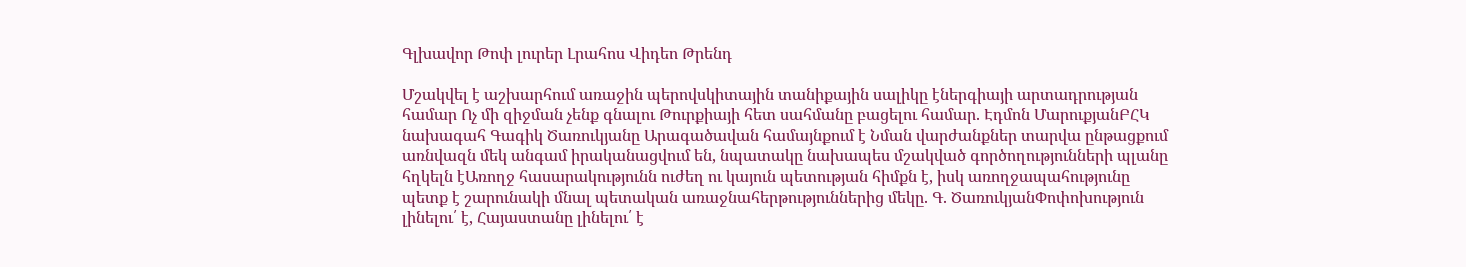Գլխավոր Թոփ լուրեր Լրահոս Վիդեո Թրենդ

Մշակվել է աշխարհում առաջին պերովսկիտային տանիքային սալիկը էներգիայի արտադրության համար Ոչ մի զիջման չենք գնալու Թուրքիայի հետ սահմանը բացելու համար. Էդմոն ՄարուքյանԲՀԿ նախագահ Գագիկ Ծառուկյանը Արագածավան համայնքում է Նման վարժանքներ տարվա ընթացքում առնվազն մեկ անգամ իրականացվում են, նպատակը նախապես մշակված գործողությունների պլանը հղկելն էԱռողջ հասարակությունն ուժեղ ու կայուն պետության հիմքն է, իսկ առողջապահությունը պետք է շարունակի մնալ պետական առաջնահերթություններից մեկը. Գ. ԾառուկյանՓոփոխություն լինելու՛ է, Հայաստանը լինելու՛ է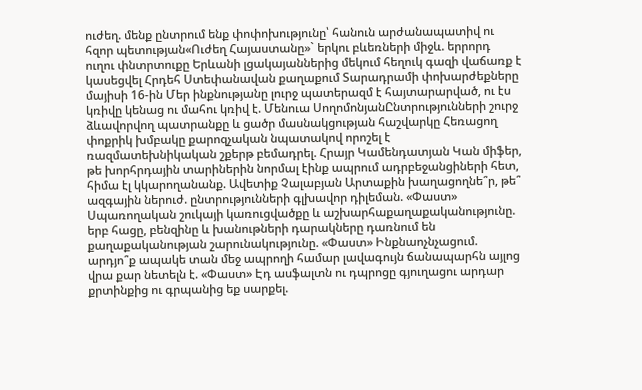ուժեղ. մենք ընտրում ենք փոփոխությունը՝ հանուն արժանապատիվ ու հզոր պետության«Ուժեղ Հայաստանը»` երկու բևեռների միջև. երրորդ ուղու փնտրտուքը Երևանի լցակայաններից մեկում հեղուկ գազի վաճառք է կասեցվել Հրդեհ Ստեփանավան քաղաքում Տարադրամի փոխարժեքները մայիսի 16-ին Մեր ինքնությանը լուրջ պատերազմ է հայտարարված, ու էս կռիվը կենաց ու մահու կռիվ է. Մենուա ՍողոմոնյանԸնտրությունների շուրջ ձևավորվող պատրանքը և ցածր մասնակցության հաշվարկը Հեռացող փոքրիկ խմբակը քարոզչական նպատակով որոշել է ռազմատեխնիկական շքերթ բեմադրել. Հրայր Կամենդատյան Կան միֆեր, թե խորհրդային տարիներին նորմալ էինք ապրում ադրբեջանցիների հետ, հիմա էլ կկարողանանք. Ավետիք Չալաբյան Արտաքին խաղացողնե՞ր, թե՞ ազգային ներուժ. ընտրությունների գլխավոր դիլեման. «Փաստ» Սպառողական շուկայի կառուցվածքը և աշխարհաքաղաքականությունը. երբ հացը, բենզինը և խանութների դարակները դառնում են քաղաքականության շարունակությունը. «Փաստ» Ինքնաոչնչացում. արդյո՞ք ապակե տան մեջ ապրողի համար լավագույն ճանապարհն այլոց վրա քար նետելն է. «Փաստ» Էդ ասֆալտն ու դպրոցը գյուղացու արդար քրտինքից ու գրպանից եք սարքել.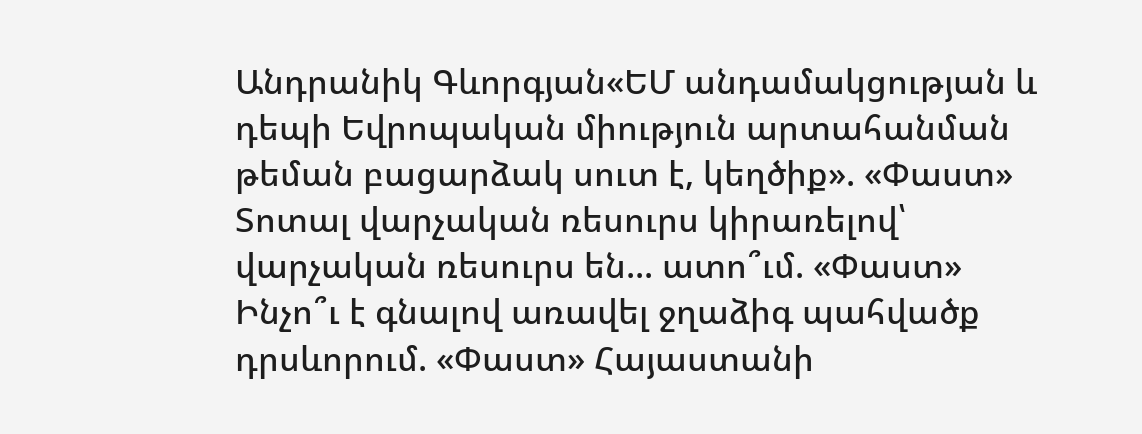Անդրանիկ Գևորգյան«ԵՄ անդամակցության և դեպի Եվրոպական միություն արտահանման թեման բացարձակ սուտ է, կեղծիք». «Փաստ» Տոտալ վարչական ռեսուրս կիրառելով՝ վարչական ռեսուրս են... ատո՞ւմ. «Փաստ» Ինչո՞ւ է գնալով առավել ջղաձիգ պահվածք դրսևորում. «Փաստ» Հայաստանի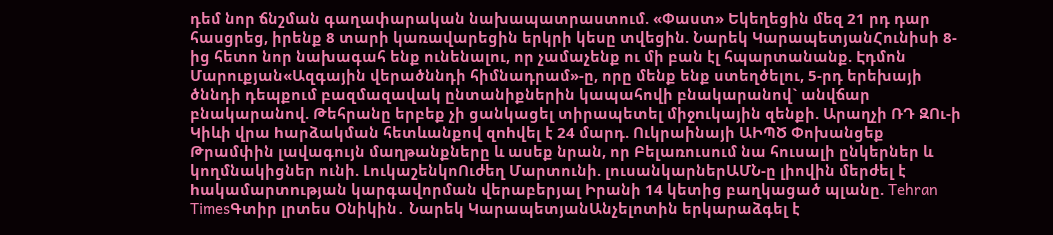դեմ նոր ճնշման գաղափարական նախապատրաստում. «Փաստ» Եկեղեցին մեզ 21 րդ դար հասցրեց, իրենք 8 տարի կառավարեցին երկրի կեսը տվեցին. Նարեկ ԿարապետյանՀունիսի 8-ից հետո նոր նախագահ ենք ունենալու, որ չամաչենք ու մի բան էլ հպարտանանք. Էդմոն Մարուքյան«Ազգային վերածննդի հիմնադրամ»-ը, որը մենք ենք ստեղծելու, 5-րդ երեխայի ծննդի դեպքում բազմազավակ ընտանիքներին կապահովի բնակարանով` անվճար բնակարանով. Թեհրանը երբեք չի ցանկացել տիրապետել միջnւկային զենքի. Արաղչի ՌԴ ԶՈւ-ի Կիևի վրա hարձակման հետևանքով զnhվել է 24 մարդ. Ուկրաինայի ԱԻՊԾ Փոխանցեք Թրամփին լավագույն մաղթանքները և ասեք նրան, որ Բելառուսում նա հուսալի ընկերներ և կողմնակիցներ ունի. ԼուկաշենկոՈւժեղ Մարտունի. լուսանկարներԱՄՆ-ը լիովին մերժել է hակամարտnւթյան կարգավորման վերաբերյալ Իրանի 14 կետից բաղկացած պլանը. Tehran TimesԳտիր լրտես Օնիկին․ Նարեկ ԿարապետյանԱնչելոտին երկարաձգել է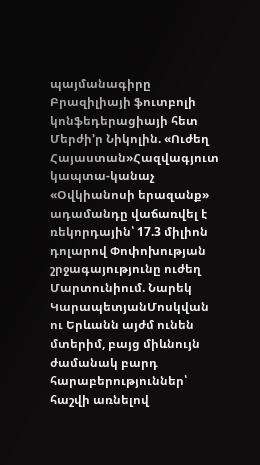պայմանագիրը Բրազիլիայի ֆուտբոլի կոնֆեդերացիայի հետ Մերժի’ր Նիկոլին. «Ուժեղ Հայաստան»Հազվագյուտ կապտա-կանաչ «Օվկիանոսի երազանք» ադամանդը վաճառվել է ռեկորդային՝ 17.3 միլիոն դոլարով Փոփոխության շրջագայությունը ուժեղ Մարտունիում. Նարեկ ԿարապետյանՄոսկվան ու Երևանն այժմ ունեն մտերիմ, բայց միևնույն ժամանակ բարդ հարաբերություններ՝ հաշվի առնելով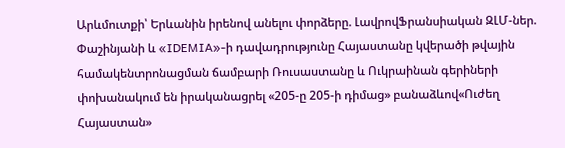Արևմուտքի՝ Երևանին իրենով անելու փորձերը. ԼավրովՖրանսիական ԶԼՄ-ներ. Փաշինյանի և «IDEMIA»-ի դավադրությունը Հայաստանը կվերածի թվային համակենտրոնացման ճամբարի Ռուսաստանը և Ուկրաինան գերիների փոխանակում են իրականացրել «205-ը 205-ի դիմաց» բանաձևով«Ուժեղ Հայաստան»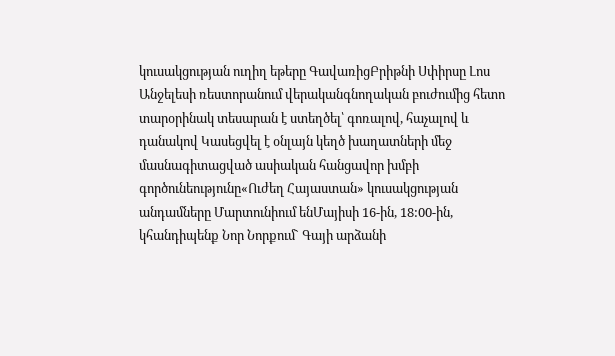կուսակցության ուղիղ եթերը ԳավառիցԲրիթնի Սփիրսը Լոս Անջելեսի ռեստորանում վերականգնողական բուժումից հետո տարօրինակ տեսարան է ստեղծել՝ գոռալով, հաչալով և դանակով Կասեցվել է օնլայն կեղծ խաղատների մեջ մասնագիտացված ասիական հանցավոր խմբի գործունեությունը«Ուժեղ Հայաստան» կուսակցության անդամները Մարտունիում ենՄայիսի 16-ին, 18:00-ին, կհանդիպենք Նոր Նորքում` Գայի արձանի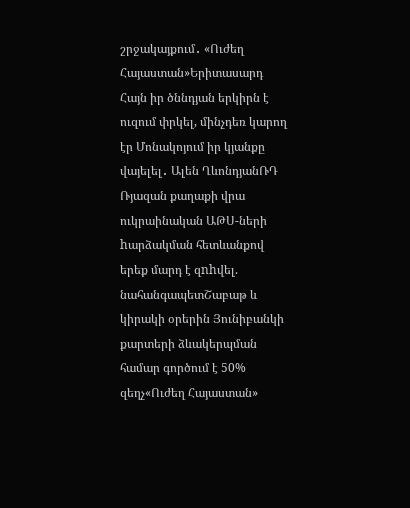շրջակայքում․ «Ուժեղ Հայաստան»Երիտասարդ Հայն իր ծննդյան երկիրն է ուզում փրկել, մինչդեռ կարող էր Մոնակոյում իր կյանքը վայելել․ Ալեն ՂևոնդյանՌԴ Ռյազան քաղաքի վրա ուկրաինական ԱԹՍ-ների hարձակման հետևանքով երեք մարդ է զnhվել. նահանգապետՇաբաթ և կիրակի օրերին Յունիբանկի քարտերի ձևակերպման համար գործում է 50% զեղչ«Ուժեղ Հայաստան»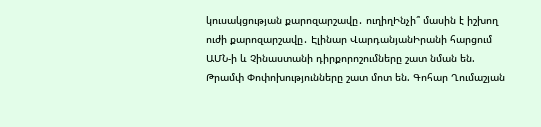կուսակցության քարոզարշավը․ ուղիղԻնչի՞ մասին է իշխող ուժի քարոզարշավը․ Էլինար ՎարդանյանԻրանի հարցում ԱՄՆ-ի և Չինաստանի դիրքորոշումները շատ նման են. Թրամփ Փոփոխությունները շատ մոտ են. Գոհար Ղումաշյան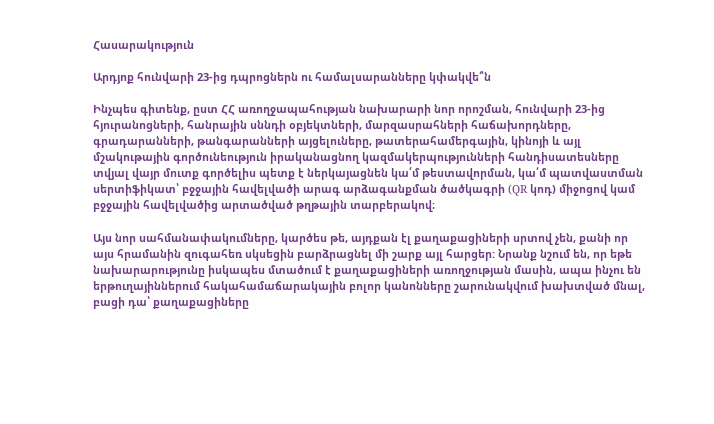Հասարակություն

Արդյոք հունվարի 23-ից դպրոցներն ու համալսարանները կփակվե՞ն

Ինչպես գիտենք, ըստ ՀՀ առողջապահության նախարարի նոր որոշման, հունվարի 23-ից հյուրանոցների, հանրային սննդի օբյեկտների, մարզասրահների հաճախորդները, գրադարանների, թանգարանների այցելուները, թատերահամերգային, կինոյի և այլ մշակութային գործունեություն իրականացնող կազմակերպությունների հանդիսատեսները տվյալ վայր մուտք գործելիս պետք է ներկայացնեն կա՛մ թեստավորման, կա՛մ պատվաստման սերտիֆիկատ՝ բջջային հավելվածի արագ արձագանքման ծածկագրի (QR կոդ) միջոցով կամ բջջային հավելվածից արտածված թղթային տարբերակով։

Այս նոր սահմանափակումները, կարծես թե, այդքան էլ քաղաքացիների սրտով չեն, քանի որ այս հրամանին զուգահեռ սկսեցին բարձրացնել մի շարք այլ հարցեր: Նրանք նշում են, որ եթե նախարարությունը իսկապես մտածում է քաղաքացիների առողջության մասին, ապա ինչու են երթուղայիններում հակահամաճարակային բոլոր կանոնները շարունակվում խախտված մնալ, բացի դա՝ քաղաքացիները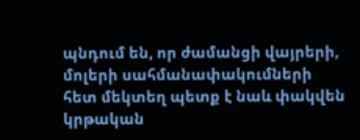պնդում են, որ ժամանցի վայրերի, մոլերի սահմանափակումների հետ մեկտեղ պետք է նաև փակվեն կրթական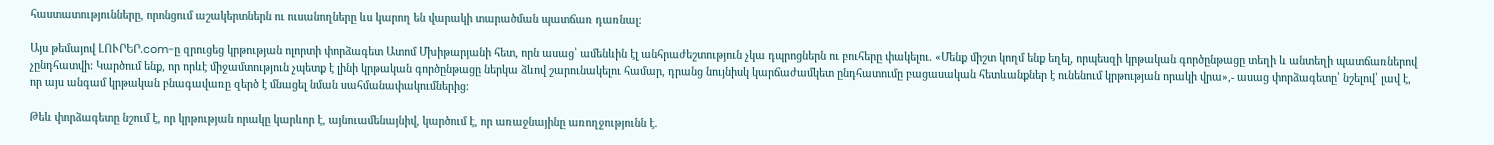հաստատությունները, որոնցում աշակերտներն ու ուսանողները ևս կարող են վարակի տարածման պատճառ դառնալ:

Այս թեմայով ԼՈՒՐԵՐ.com-ը զրուցեց կրթության ոլորտի փորձագետ Ատոմ Մխիթարյանի հետ, որն ասաց՝ ամենևին էլ անհրաժեշտություն չկա դպրոցներն ու բուհերը փակելու. «Մենք միշտ կողմ ենք եղել, որպեսզի կրթական գործընթացը տեղի և անտեղի պատճառներով չընդհատվի: Կարծում ենք, որ որևէ միջամտություն չպետք է լինի կրթական գործընթացը ներկա ձևով շարունակելու համար, դրանց նույնիսկ կարճաժամկետ ընդհատումը բացասական հետևանքներ է ունենում կրթության որակի վրա»,- ասաց փորձագետը՝ նշելով՝ լավ է, որ այս անգամ կրթական բնագավառը զերծ է մնացել նման սահմանափակումներից:

Թեև փորձագետը նշում է, որ կրթության որակը կարևոր է, այնուամենայնիվ, կարծում է, որ առաջնայինը առողջությունն է.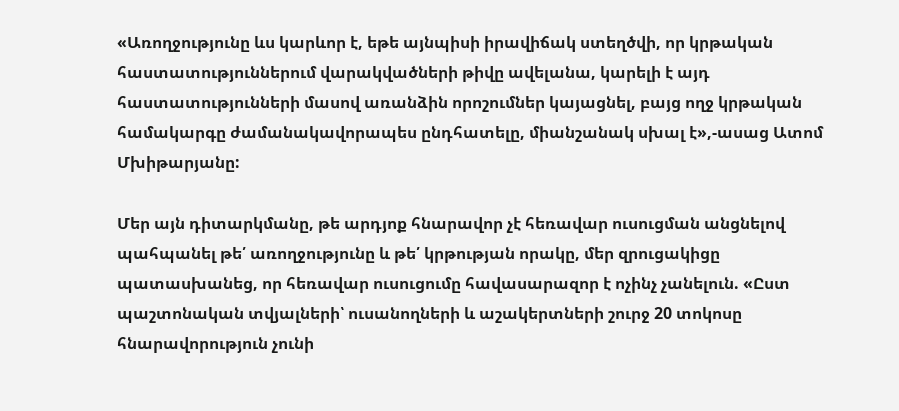«Առողջությունը ևս կարևոր է, եթե այնպիսի իրավիճակ ստեղծվի, որ կրթական հաստատություններում վարակվածների թիվը ավելանա, կարելի է այդ հաստատությունների մասով առանձին որոշումներ կայացնել, բայց ողջ կրթական համակարգը ժամանակավորապես ընդհատելը, միանշանակ սխալ է»,-ասաց Ատոմ Մխիթարյանը:

Մեր այն դիտարկմանը, թե արդյոք հնարավոր չէ հեռավար ուսուցման անցնելով պահպանել թե՛ առողջությունը և թե՛ կրթության որակը, մեր զրուցակիցը պատասխանեց, որ հեռավար ուսուցումը հավասարազոր է ոչինչ չանելուն. «Ըստ պաշտոնական տվյալների՝ ուսանողների և աշակերտների շուրջ 20 տոկոսը հնարավորություն չունի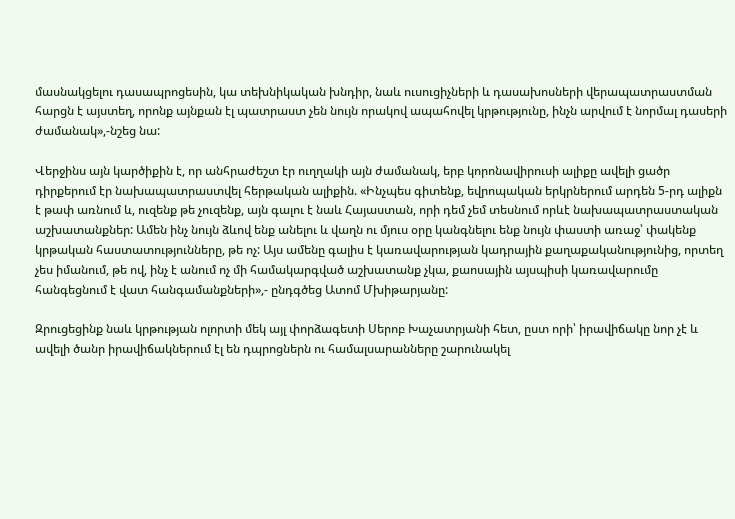մասնակցելու դասապրոցեսին, կա տեխնիկական խնդիր, նաև ուսուցիչների և դասախոսների վերապատրաստման հարցն է այստեղ, որոնք այնքան էլ պատրաստ չեն նույն որակով ապահովել կրթությունը, ինչն արվում է նորմալ դասերի ժամանակ»,-նշեց նա:

Վերջինս այն կարծիքին է, որ անհրաժեշտ էր ուղղակի այն ժամանակ, երբ կորոնավիրուսի ալիքը ավելի ցածր դիրքերում էր նախապատրաստվել հերթական ալիքին. «Ինչպես գիտենք, եվրոպական երկրներում արդեն 5-րդ ալիքն է թափ առնում և, ուզենք թե չուզենք, այն գալու է նաև Հայաստան, որի դեմ չեմ տեսնում որևէ նախապատրաստական աշխատանքներ: Ամեն ինչ նույն ձևով ենք անելու և վաղն ու մյուս օրը կանգնելու ենք նույն փաստի առաջ՝ փակենք կրթական հաստատությունները, թե ոչ: Այս ամենը գալիս է կառավարության կադրային քաղաքականությունից, որտեղ չես իմանում, թե ով, ինչ է անում ոչ մի համակարգված աշխատանք չկա, քաոսային այսպիսի կառավարումը հանգեցնում է վատ հանգամանքների»,- ընդգծեց Ատոմ Մխիթարյանը:

Զրուցեցինք նաև կրթության ոլորտի մեկ այլ փորձագետի Սերոբ Խաչատրյանի հետ, ըստ որի՝ իրավիճակը նոր չէ և ավելի ծանր իրավիճակներում էլ են դպրոցներն ու համալսարանները շարունակել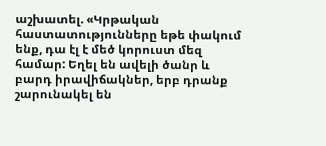աշխատել. «Կրթական հաստատությունները եթե փակում ենք, դա էլ է մեծ կորուստ մեզ համար: Եղել են ավելի ծանր և բարդ իրավիճակներ, երբ դրանք շարունակել են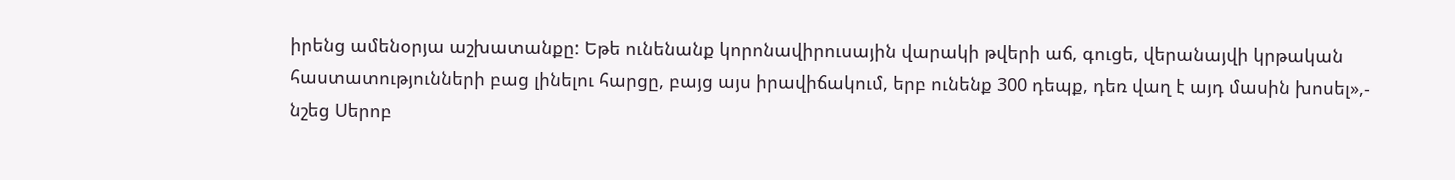իրենց ամենօրյա աշխատանքը: Եթե ունենանք կորոնավիրուսային վարակի թվերի աճ, գուցե, վերանայվի կրթական հաստատությունների բաց լինելու հարցը, բայց այս իրավիճակում, երբ ունենք 300 դեպք, դեռ վաղ է այդ մասին խոսել»,- նշեց Սերոբ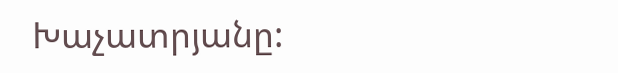Խաչատրյանը: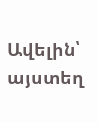Ավելին՝ այստեղ